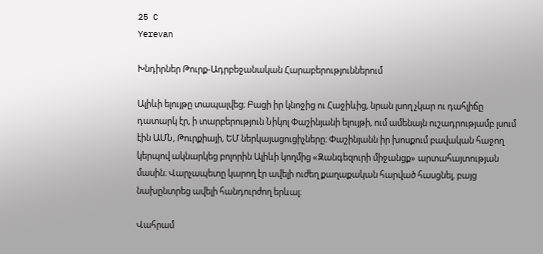25 C
Yerevan

Խնդիրներ Թուրք-Ադրբեջանական Հարաբերություններում

Ալիևի ելույթը տապալվեց։ Բացի իր կնոջից ու Հաջիևից, նրան լսող չկար ու դահլիճը դատարկ էր, ի տարբերություն Նիկոլ Փաշինյանի ելույթի, ում ամենայն ուշադրությամբ լսում էին ԱՄՆ, Թուրքիայի, ԵՄ ներկայացուցիչները։ Փաշինյանն իր խոսքում բավական հաջող կերպով ակնարկեց բոլորին Ալիևի կողմից «Զանգեզուրի միջանցք» արտահայտության մասին։ Վարչապետը կարող էր ավելի ուժեղ քաղաքական հարված հասցնել, բայց նախընտրեց ավելի հանդուրժող երևալ։

Վահրամ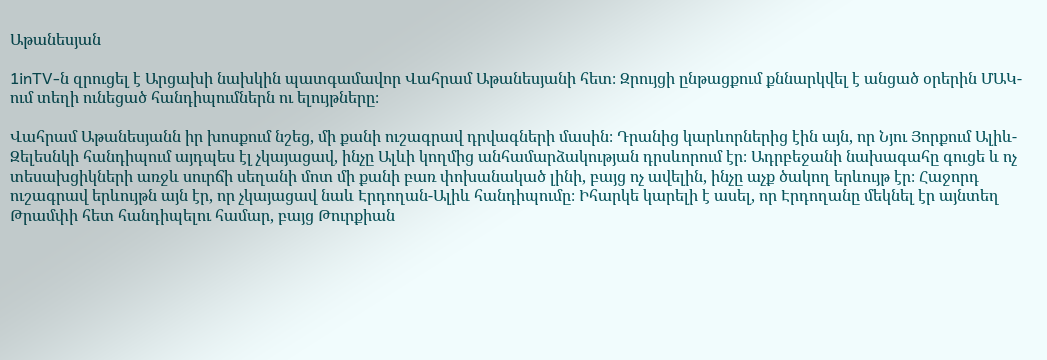Աթանեսյան

1inTV‑ն զրուցել է Արցախի նախկին պատգամավոր Վահրամ Աթանեսյանի հետ։ Զրույցի ընթացքում քննարկվել է անցած օրերին ՄԱԿ-ում տեղի ունեցած հանդիպումներն ու ելույթները։

Վահրամ Աթանեսյանն իր խոսքում նշեց, մի քանի ուշագրավ դրվագների մասին։ Դրանից կարևորներից էին այն, որ Նյու Յորքում Ալիև-Զելեսնկի հանդիպում այդպես էլ չկայացավ, ինչը Ալևի կողմից անհամարձակության դրսևորում էր։ Ադրբեջանի նախագահը գուցե և ոչ տեսախցիկների առջև սուրճի սեղանի մոտ մի քանի բառ փոխանակած լինի, բայց ոչ ավելին, ինչը աչք ծակող երևույթ էր։ Հաջորդ ուշագրավ երևույթն այն էր, որ չկայացավ նաև Էրդողան-Ալիև հանդիպումը։ Իհարկե կարելի է ասել, որ Էրդողանը մեկնել էր այնտեղ Թրամփի հետ հանդիպելու համար, բայց Թուրքիան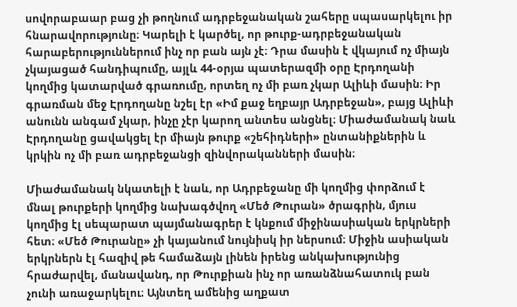սովորաբաար բաց չի թողնում ադրբեջանական շահերը սպասարկելու իր հնարավորությունը։ Կարելի է կարծել, որ թուրք-ադրբեջանական հարաբերություններում ինչ որ բան այն չէ։ Դրա մասին է վկայում ոչ միայն չկայացած հանդիպումը, այլև 44-օրյա պատերազմի օրը Էրդողանի կողմից կատարված գրառումը, որտեղ ոչ մի բառ չկար Ալիևի մասին։ Իր գրառման մեջ Էրդողանը նշել էր «Իմ քաջ եղբայր Ադրբեջան», բայց Ալիևի անունն անգամ չկար, ինչը չէր կարող անտես անցնել։ Միաժամանակ նաև Էրդողանը ցավակցել էր միայն թուրք «շեհիդների» ընտանիքներին և կրկին ոչ մի բառ ադրբեջանցի զինվորականների մասին։

Միաժամանակ նկատելի է նաև, որ Ադրբեջանը մի կողմից փորձում է մնալ թուրքերի կողմից նախագծվող «Մեծ Թուրան» ծրագրին, մյուս կողմից էլ սեպարատ պայմանագրեր է կնքում միջինասիական երկրների հետ։ «Մեծ Թուրանը» չի կայանում նույնիսկ իր ներսում։ Միջին ասիական երկրներն էլ հազիվ թե համաձայն լինեն իրենց անկախությունից հրաժարվել, մանավանդ, որ Թուրքիան ինչ որ առանձնահատուկ բան չունի առաջարկելու։ Այնտեղ ամենից աղքատ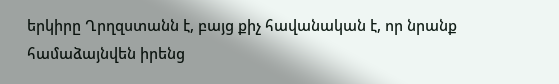երկիրը Ղրղզստանն է, բայց քիչ հավանական է, որ նրանք համաձայնվեն իրենց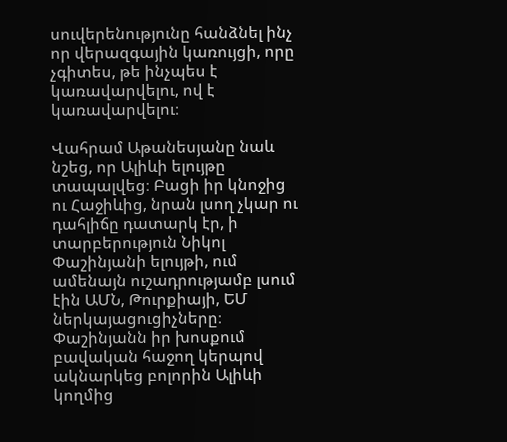սուվերենությունը հանձնել ինչ որ վերազգային կառույցի, որը չգիտես, թե ինչպես է կառավարվելու, ով է կառավարվելու։

Վահրամ Աթանեսյանը նաև նշեց, որ Ալիևի ելույթը տապալվեց։ Բացի իր կնոջից ու Հաջիևից, նրան լսող չկար ու դահլիճը դատարկ էր, ի տարբերություն Նիկոլ Փաշինյանի ելույթի, ում ամենայն ուշադրությամբ լսում էին ԱՄՆ, Թուրքիայի, ԵՄ ներկայացուցիչները։ Փաշինյանն իր խոսքում բավական հաջող կերպով ակնարկեց բոլորին Ալիևի կողմից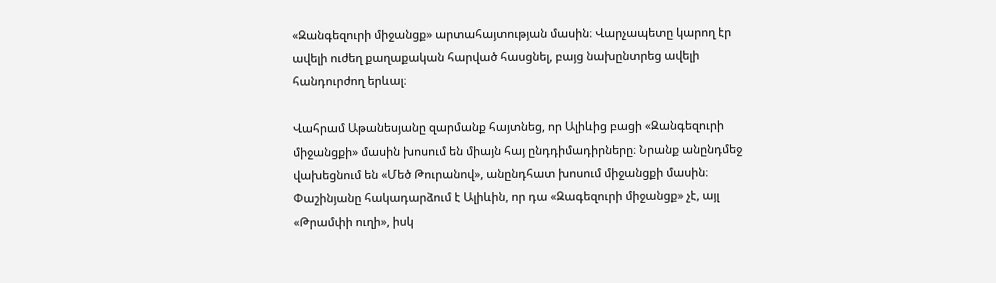«Զանգեզուրի միջանցք» արտահայտության մասին։ Վարչապետը կարող էր ավելի ուժեղ քաղաքական հարված հասցնել, բայց նախընտրեց ավելի հանդուրժող երևալ։

Վահրամ Աթանեսյանը զարմանք հայտնեց, որ Ալիևից բացի «Զանգեզուրի միջանցքի» մասին խոսում են միայն հայ ընդդիմադիրները։ Նրանք անընդմեջ վախեցնում են «Մեծ Թուրանով», անընդհատ խոսում միջանցքի մասին։ Փաշինյանը հակադարձում է Ալիևին, որ դա «Զագեզուրի միջանցք» չէ, այլ «Թրամփի ուղի», իսկ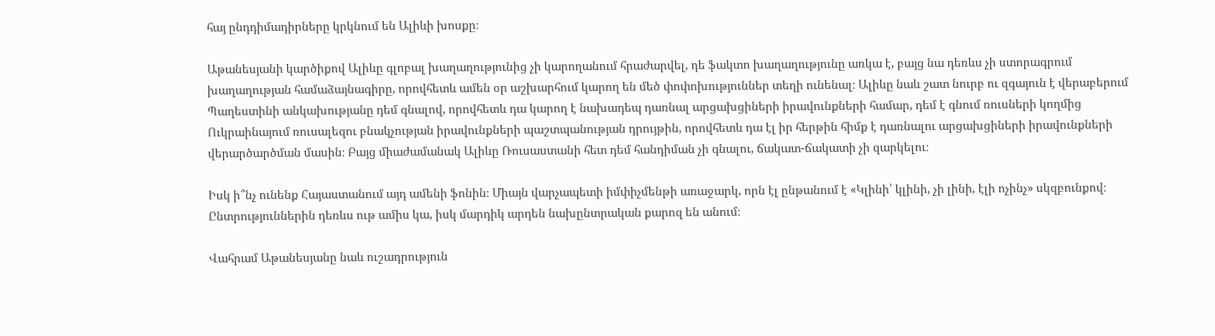հայ ընդդիմադիրները կրկնում են Ալիևի խոսքը։

Աթանեսյանի կարծիքով Ալիևը գլոբալ խաղաղությունից չի կարողանում հրաժարվել, դե ֆակտո խաղաղությունը առկա է, բայց նա դեռևս չի ստորագրում խաղաղության համաձայնագիրը, որովհետև ամեն օր աշխարհում կարող են մեծ փոփոխություններ տեղի ունենալ։ Ալիևը նաև շատ նուրբ ու զգայուն է վերաբերում Պաղեստինի անկախությանը դեմ գնալով, որովհետև դա կարող է նախադեպ դառնալ արցախցիների իրավունքների համար, դեմ է գնում ռուսների կողմից Ուկրաինայում ռուսալեզու բնակչության իրավունքների պաշտպանության դրույթին, որովհետև դա էլ իր հերթին հիմք է դառնալու արցախցիների իրավունքների վերարծարծման մասին։ Բայց միաժամանակ Ալիևը Ռուսաստանի հետ դեմ հանդիման չի գնալու, ճակատ-ճակատի չի զարկելու։

Իսկ ի՞նչ ունենք Հայաստանում այդ ամենի ֆոնին։ Միայն վարչապետի իմփիչմենթի առաջարկ, որն էլ ընթանում է «Կլինի՝ կլինի, չի լինի, էլի ոչինչ» սկզբունքով։ Ընտրություններին դեռևս ութ ամիս կա, իսկ մարդիկ արդեն նախընտրական քարոզ են անում։

Վահրամ Աթանեսյանը նաև ուշադրություն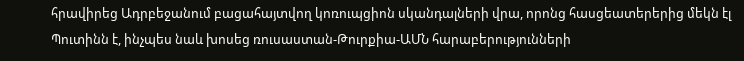հրավիրեց Ադրբեջանում բացահայտվող կոռուպցիոն սկանդալների վրա, որոնց հասցեատերերից մեկն էլ Պուտինն է, ինչպես նաև խոսեց ռուսաստան-Թուրքիա-ԱՄՆ հարաբերությունների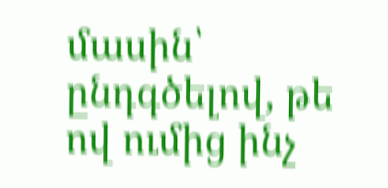մասին՝ ընդգծելով, թե ով ումից ինչ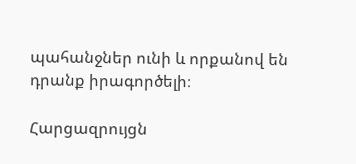պահանջներ ունի և որքանով են դրանք իրագործելի։

Հարցազրույցն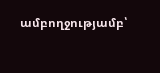ամբողջությամբ՝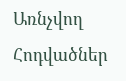Առնչվող Հոդվածներ